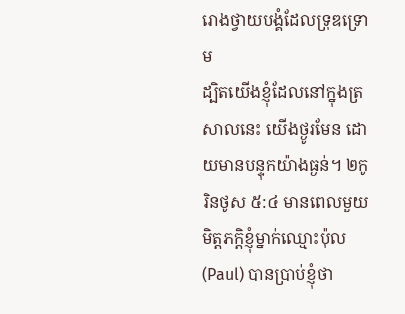រោងថ្វាយបង្គំដែលទ្រុឌទ្រោម
ដ្បិតយើងខ្ញុំដែលនៅក្នុងត្រសាលនេះ យើងថ្ងូរមែន ដោយមានបន្ទុកយ៉ាងធ្ងន់។ ២កូរិនថូស ៥:៤ មានពេលមួយមិត្តភក្ដិខ្ញុំម្នាក់ឈ្មោះប៉ុល(Paul) បានប្រាប់ខ្ញុំថា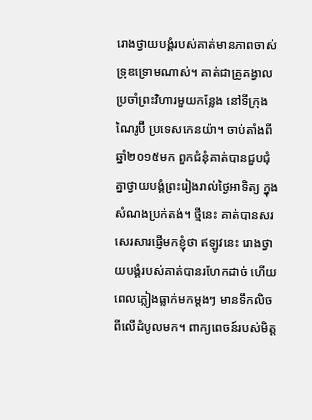រោងថ្វាយបង្គំរបស់គាត់មានភាពចាស់ទ្រុឌទ្រោមណាស់។ គាត់ជាគ្រូគង្វាល ប្រចាំព្រះវិហារមួយកន្លែង នៅទីក្រុងណៃរូប៊ី ប្រទេសកេនយ៉ា។ ចាប់តាំងពីឆ្នាំ២០១៥មក ពួកជំនុំគាត់បានជួបជុំគ្នាថ្វាយបង្គំព្រះរៀងរាល់ថ្ងៃអាទិត្យ ក្នុងសំណងប្រក់តង់។ ថ្មីនេះ គាត់បានសរសេរសារផ្ញើមកខ្ញុំថា ឥឡូវនេះ រោងថ្វាយបង្គំរបស់គាត់បានរហែកដាច់ ហើយពេលភ្លៀងធ្លាក់មកម្តងៗ មានទឹកលិចពីលើដំបូលមក។ ពាក្យពេចន៍របស់មិត្ត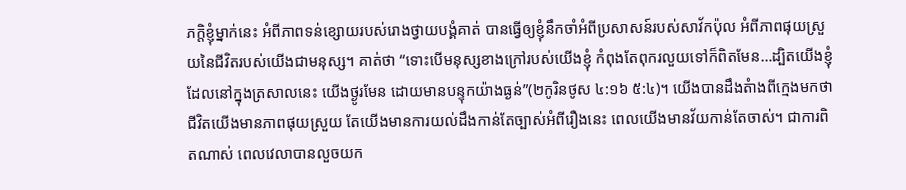ភក្ដិខ្ញុំម្នាក់នេះ អំពីភាពទន់ខ្សោយរបស់រោងថ្វាយបង្គំគាត់ បានធ្វើឲ្យខ្ញុំនឹកចាំអំពីប្រសាសន៍របស់សាវ័កប៉ុល អំពីភាពផុយស្រួយនៃជីវិតរបស់យើងជាមនុស្ស។ គាត់ថា “ទោះបើមនុស្សខាងក្រៅរបស់យើងខ្ញុំ កំពុងតែពុករលួយទៅក៏ពិតមែន…ដ្បិតយើងខ្ញុំដែលនៅក្នុងត្រសាលនេះ យើងថ្ងូរមែន ដោយមានបន្ទុកយ៉ាងធ្ងន់”(២កូរិនថូស ៤:១៦ ៥:៤)។ យើងបានដឹងតំាងពីក្មេងមកថា ជីវិតយើងមានភាពផុយស្រួយ តែយើងមានការយល់ដឹងកាន់តែច្បាស់អំពីរឿងនេះ ពេលយើងមានវ័យកាន់តែចាស់។ ជាការពិតណាស់ ពេលវេលាបានលួចយក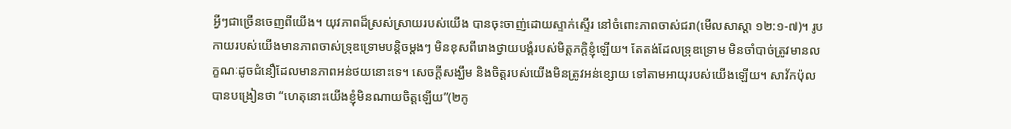អ្វីៗជាច្រើនចេញពីយើង។ យុវភាពដ៏ស្រស់ស្រាយរបស់យើង បានចុះចាញ់ដោយស្ទាក់ស្ទើរ នៅចំពោះភាពចាស់ជរា(មើលសាស្តា ១២:១-៧)។ រូបកាយរបស់យើងមានភាពចាស់ទ្រុឌទ្រោមបន្តិចម្តងៗ មិនខុសពីរោងថ្វាយបង្គំរបស់មិត្តភក្តិខ្ញុំឡើយ។ តែតង់ដែលទ្រុឌទ្រោម មិនចាំបាច់ត្រូវមានលក្ខណៈដូចជំនឿដែលមានភាពអន់ថយនោះទេ។ សេចក្តីសង្ឃឹម និងចិត្តរបស់យើងមិនត្រូវអន់ខ្សោយ ទៅតាមអាយុរបស់យើងឡើយ។ សាវ័កប៉ុលបានបង្រៀនថា “ហេតុនោះយើងខ្ញុំមិនណាយចិត្តឡើយ”(២កូ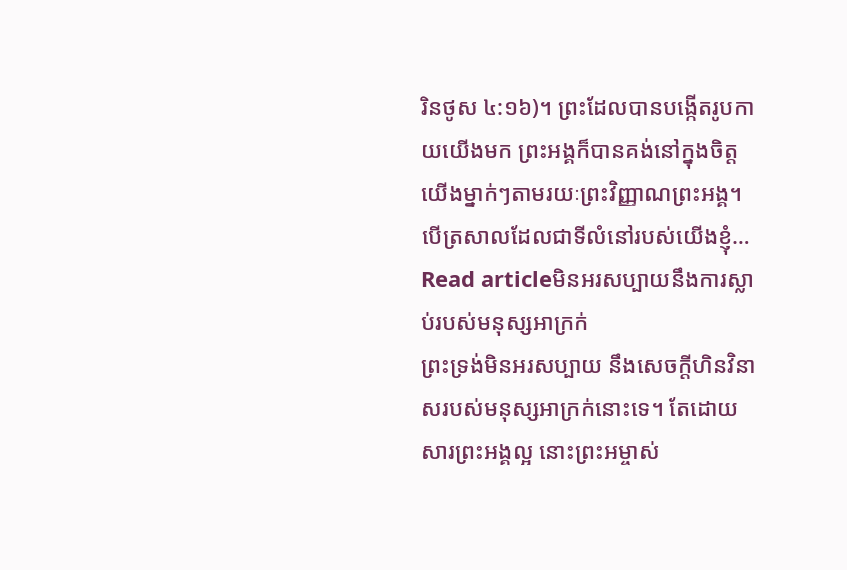រិនថូស ៤:១៦)។ ព្រះដែលបានបង្កើតរូបកាយយើងមក ព្រះអង្គក៏បានគង់នៅក្នុងចិត្តយើងម្នាក់ៗតាមរយៈព្រះវិញ្ញាណព្រះអង្គ។ បើត្រសាលដែលជាទីលំនៅរបស់យើងខ្ញុំ…
Read articleមិនអរសប្បាយនឹងការស្លាប់របស់មនុស្សអាក្រក់
ព្រះទ្រង់មិនអរសប្បាយ នឹងសេចក្តីហិនវិនាសរបស់មនុស្សអាក្រក់នោះទេ។ តែដោយសារព្រះអង្គល្អ នោះព្រះអម្ចាស់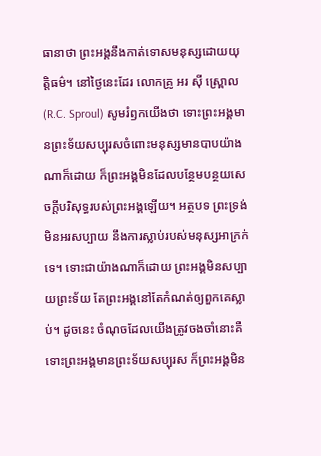ធានាថា ព្រះអង្គនឹងកាត់ទោសមនុស្សដោយយុត្តិធម៌។ នៅថ្ងៃនេះដែរ លោកគ្រូ អរ ស៊ី ស្ព្រោល(R.C. Sproul) សូមរំឭកយើងថា ទោះព្រះអង្គមានព្រះទ័យសប្បុរសចំពោះមនុស្សមានបាបយ៉ាងណាក៏ដោយ ក៏ព្រះអង្គមិនដែលបន្ថែមបន្ថយសេចក្តីបរិសុទ្ធរបស់ព្រះអង្គឡើយ។ អត្ថបទ ព្រះទ្រង់មិនអរសប្បាយ នឹងការស្លាប់របស់មនុស្សអាក្រក់ទេ។ ទោះជាយ៉ាងណាក៏ដោយ ព្រះអង្គមិនសប្បាយព្រះទ័យ តែព្រះអង្គនៅតែកំណត់ឲ្យពួកគេស្លាប់។ ដូចនេះ ចំណុចដែលយើងត្រូវចងចាំនោះគឺ ទោះព្រះអង្គមានព្រះទ័យសប្បុរស ក៏ព្រះអង្គមិន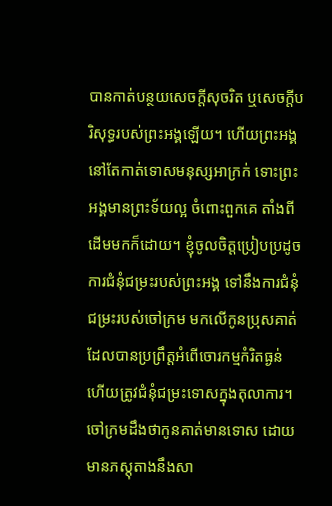បានកាត់បន្ថយសេចក្តីសុចរិត ឬសេចក្តីបរិសុទ្ធរបស់ព្រះអង្គឡើយ។ ហើយព្រះអង្គនៅតែកាត់ទោសមនុស្សអាក្រក់ ទោះព្រះអង្គមានព្រះទ័យល្អ ចំពោះពួកគេ តាំងពីដើមមកក៏ដោយ។ ខ្ញុំចូលចិត្តប្រៀបប្រដូចការជំនុំជម្រះរបស់ព្រះអង្គ ទៅនឹងការជំនុំជម្រះរបស់ចៅក្រម មកលើកូនប្រុសគាត់ ដែលបានប្រព្រឹត្តអំពើចោរកម្មកំរិតធ្ងន់ ហើយត្រូវជំនុំជម្រះទោសក្នុងតុលាការ។ ចៅក្រមដឹងថាកូនគាត់មានទោស ដោយមានភស្តុតាងនឹងសា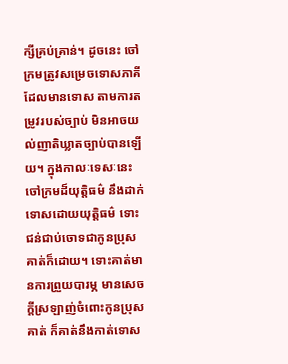ក្សីគ្រប់គ្រាន់។ ដូចនេះ ចៅក្រមត្រូវសម្រេចទោសភាគីដែលមានទោស តាមការតម្រូវរបស់ច្បាប់ មិនអាចយល់ញាតិឃ្លាតច្បាប់បានឡើយ។ ក្នុងកាលៈទេសៈនេះ ចៅក្រមដ៏យុត្តិធម៌ នឹងដាក់ទោសដោយយុត្តិធម៌ ទោះជន់ជាប់ចោទជាកូនប្រុសគាត់ក៏ដោយ។ ទោះគាត់មានការព្រួយបារម្ភ មានសេចក្តីស្រឡាញ់ចំពោះកូនប្រុសគាត់ ក៏គាត់នឹងកាត់ទោស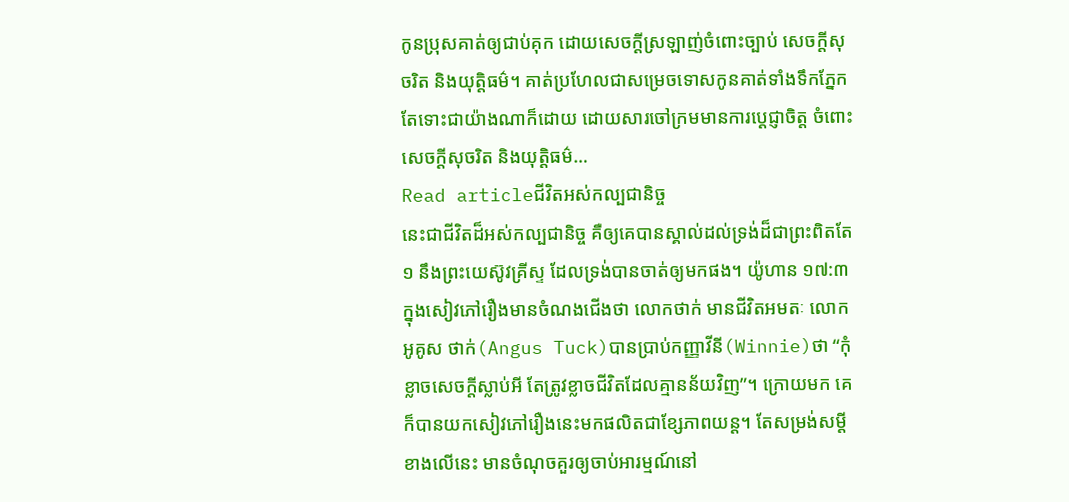កូនប្រុសគាត់ឲ្យជាប់គុក ដោយសេចក្តីស្រឡាញ់ចំពោះច្បាប់ សេចក្តីសុចរិត និងយុត្តិធម៌។ គាត់ប្រហែលជាសម្រេចទោសកូនគាត់ទាំងទឹកភ្នែក តែទោះជាយ៉ាងណាក៏ដោយ ដោយសារចៅក្រមមានការប្ដេជ្ញាចិត្ត ចំពោះសេចក្តីសុចរិត និងយុត្តិធម៌…
Read articleជីវិតអស់កល្បជានិច្ច
នេះជាជីវិតដ៏អស់កល្បជានិច្ច គឺឲ្យគេបានស្គាល់ដល់ទ្រង់ដ៏ជាព្រះពិតតែ១ នឹងព្រះយេស៊ូវគ្រីស្ទ ដែលទ្រង់បានចាត់ឲ្យមកផង។ យ៉ូហាន ១៧:៣ ក្នុងសៀវភៅរឿងមានចំណងជើងថា លោកថាក់ មានជីវិតអមតៈ លោកអូគូស ថាក់(Angus Tuck)បានប្រាប់កញ្ញាវីនី(Winnie)ថា “កុំខ្លាចសេចក្តីស្លាប់អី តែត្រូវខ្លាចជីវិតដែលគ្មានន័យវិញ”។ ក្រោយមក គេក៏បានយកសៀវភៅរឿងនេះមកផលិតជាខ្សែភាពយន្ត។ តែសម្រង់សម្តីខាងលើនេះ មានចំណុចគួរឲ្យចាប់អារម្មណ៍នៅ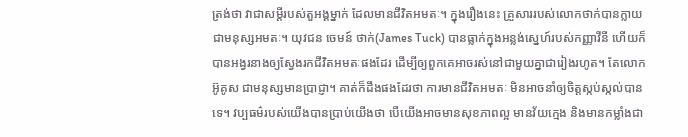ត្រង់ថា វាជាសម្តីរបស់តួអង្គម្នាក់ ដែលមានជីវិតអមតៈ។ ក្នុងរឿងនេះ គ្រួសាររបស់លោកថាក់បានក្លាយជាមនុស្សអមតៈ។ យុវជន ចេមន៍ ថាក់(James Tuck) បានធ្លាក់ក្នុងអន្លង់ស្នេហ៍របស់កញ្ញាវីនី ហើយក៏បានអង្វរនាងឲ្យស្វែងរកជីវិតអមតៈផងដែរ ដើម្បីឲ្យពួកគេអាចរស់នៅជាមួយគ្នាជារៀងរហូត។ តែលោកអ៊ូគូស ជាមនុស្សមានប្រាជ្ញា។ គាត់ក៏ដឹងផងដែរថា ការមានជីវិតអមតៈ មិនអាចនាំឲ្យចិត្តស្កប់ស្កល់បានទេ។ វប្បធម៌របស់យើងបានប្រាប់យើងថា បើយើងអាចមានសុខភាពល្អ មានវ័យក្មេង និងមានកម្លាំងជា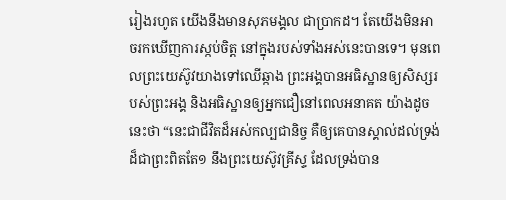រៀងរហូត យើងនឹងមានសុភមង្គល ជាប្រាកដ។ តែយើងមិនអាចរកឃើញការស្កប់ចិត្ត នៅក្នុងរបស់ទាំងអស់នេះបានទេ។ មុនពេលព្រះយេស៊ូវយាងទៅឈើឆ្កាង ព្រះអង្គបានអធិស្ឋានឲ្យសិស្សរបស់ព្រះអង្គ និងអធិស្ឋានឲ្យអ្នកជឿនៅពេលអនាគត យ៉ាងដូចនេះថា “នេះជាជីវិតដ៏អស់កល្បជានិច្ច គឺឲ្យគេបានស្គាល់ដល់ទ្រង់ដ៏ជាព្រះពិតតែ១ នឹងព្រះយេស៊ូវគ្រីស្ទ ដែលទ្រង់បាន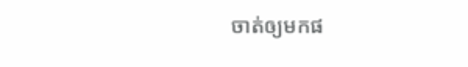ចាត់ឲ្យមកផ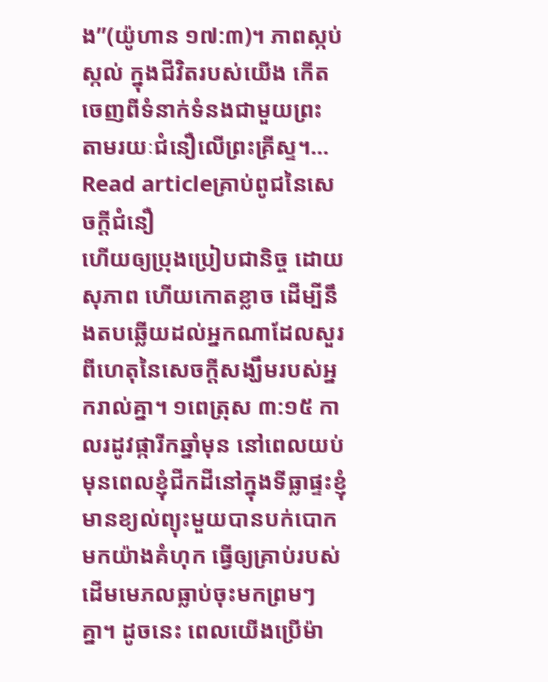ង”(យ៉ូហាន ១៧:៣)។ ភាពស្កប់ស្កល់ ក្នុងជីវិតរបស់យើង កើតចេញពីទំនាក់ទំនងជាមួយព្រះ តាមរយៈជំនឿលើព្រះគ្រីស្ទ។…
Read articleគ្រាប់ពូជនៃសេចក្តីជំនឿ
ហើយឲ្យប្រុងប្រៀបជានិច្ច ដោយសុភាព ហើយកោតខ្លាច ដើម្បីនឹងតបឆ្លើយដល់អ្នកណាដែលសួរពីហេតុនៃសេចក្តីសង្ឃឹមរបស់អ្នករាល់គ្នា។ ១ពេត្រុស ៣:១៥ កាលរដូវផ្ការីកឆ្នាំមុន នៅពេលយប់ មុនពេលខ្ញុំជីកដីនៅក្នុងទីធ្លាផ្ទះខ្ញុំ មានខ្យល់ព្យុះមួយបានបក់បោកមកយ៉ាងគំហុក ធ្វើឲ្យគ្រាប់របស់ដើមមេភលធ្លាប់ចុះមកព្រមៗគ្នា។ ដូចនេះ ពេលយើងប្រើម៉ា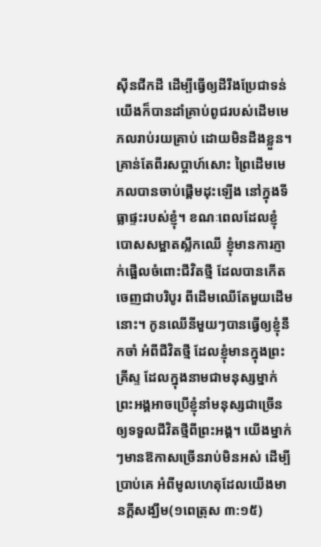ស៊ីនជីកដី ដើម្បីធ្វើឲ្យដីរឹងប្រែជាទន់ យើងក៏បានដាំគ្រាប់ពូជរបស់ដើមមេភលរាប់រយគ្រាប់ ដោយមិនដឹងខ្លួន។ គ្រាន់តែពីរសប្តាហ៍សោះ ព្រៃដើមមេភលបានចាប់ផ្តើមដុះឡើង នៅក្នុងទីធ្លាផ្ទះរបស់ខ្ញុំ។ ខណៈពេលដែលខ្ញុំបោសសម្អាតស្លឹកឈើ ខ្ញុំមានការភ្ញាក់ផ្អើលចំពោះជីវិតថ្មី ដែលបានកើតចេញជាបរិបូរ ពីដើមឈើតែមួយដើមនោះ។ កូនឈើនីមួយៗបានធ្វើឲ្យខ្ញុំនឹកចាំ អំពីជីវិតថ្មី ដែលខ្ញុំមានក្នុងព្រះគ្រីស្ទ ដែលក្នុងនាមជាមនុស្សម្នាក់ ព្រះអង្គអាចប្រើខ្ញុំនាំមនុស្សជាច្រើន ឲ្យទទួលជីវិតថ្មីពីព្រះអង្គ។ យើងម្នាក់ៗមានឱកាសច្រើនរាប់មិនអស់ ដើម្បីប្រាប់គេ អំពីមូលហេតុដែលយើងមានក្តីសង្ឃឹម(១ពេត្រុស ៣:១៥)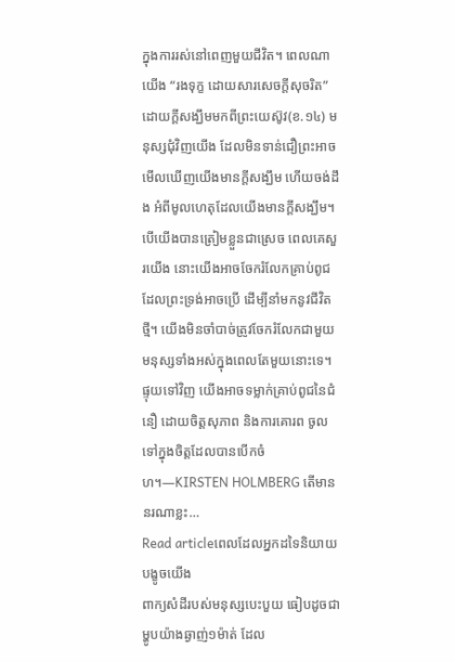ក្នុងការរស់នៅពេញមួយជីវិត។ ពេលណាយើង “រងទុក្ខ ដោយសារសេចក្តីសុចរិត” ដោយក្តីសង្ឃឹមមកពីព្រះយេស៊ូវ(ខ.១៤) មនុស្សជុំវិញយើង ដែលមិនទាន់ជឿព្រះអាចមើលឃើញយើងមានក្តីសង្ឃឹម ហើយចង់ដឹង អំពីមូលហេតុដែលយើងមានក្តីសង្ឃឹម។ បើយើងបានត្រៀមខ្លួនជាស្រេច ពេលគេសួរយើង នោះយើងអាចចែករំលែកគ្រាប់ពូជ ដែលព្រះទ្រង់អាចប្រើ ដើម្បីនាំមកនូវជីវិតថ្មី។ យើងមិនចាំបាច់ត្រូវចែករំលែកជាមួយមនុស្សទាំងអស់ក្នុងពេលតែមួយនោះទេ។ ផ្ទុយទៅវិញ យើងអាចទម្លាក់គ្រាប់ពូជនៃជំនឿ ដោយចិត្តសុភាព និងការគោរព ចូលទៅក្នុងចិត្តដែលបានបើកចំហ។—KIRSTEN HOLMBERG តើមាននរណាខ្លះ…
Read articleពេលដែលអ្នកដទៃនិយាយបង្ខូចយើង
ពាក្យសំដីរបស់មនុស្សបេះបួយ ធៀបដូចជាម្ហូបយ៉ាងឆ្ងាញ់១ម៉ាត់ ដែល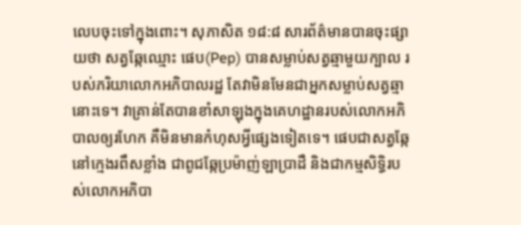លេបចុះទៅក្នុងពោះ។ សុភាសិត ១៨:៨ សារព័ត៌មានបានចុះផ្សាយថា សត្វឆ្កែឈ្មោះ ផេប(Pep) បានសម្លាប់សត្វឆ្មាមួយក្បាល របស់ភរិយាលោកអភិបាលរដ្ឋ តែវាមិនមែនជាអ្នកសម្លាប់សត្វឆ្មានោះទេ។ វាគ្រាន់តែបានខាំសាឡុងក្នុងគេហដ្ឋានរបស់លោកអភិបាលឲ្យរហែក គឺមិនមានកំហុសអ្វីផ្សេងទៀតទេ។ ផេបជាសត្វឆ្កែនៅក្មេងរពឹសខ្លាំង ជាពូជឆ្កែប្រម៉ាញ់ឡាប្រាដឺ និងជាកម្មសិទ្ធិរបស់លោកអភិបា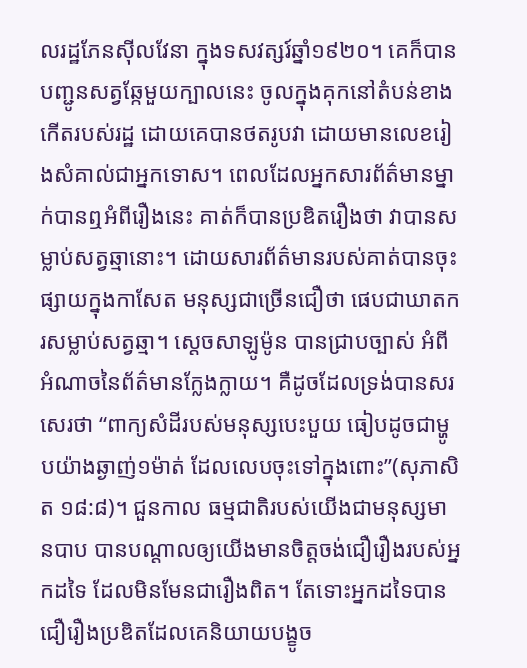លរដ្ឋភែនស៊ីលវែនា ក្នុងទសវត្សរ៍ឆ្នាំ១៩២០។ គេក៏បានបញ្ជូនសត្វឆ្កែមួយក្បាលនេះ ចូលក្នុងគុកនៅតំបន់ខាងកើតរបស់រដ្ឋ ដោយគេបានថតរូបវា ដោយមានលេខរៀងសំគាល់ជាអ្នកទោស។ ពេលដែលអ្នកសារព័ត៌មានម្នាក់បានឮអំពីរឿងនេះ គាត់ក៏បានប្រឌិតរឿងថា វាបានសម្លាប់សត្វឆ្មានោះ។ ដោយសារព័ត៌មានរបស់គាត់បានចុះផ្សាយក្នុងកាសែត មនុស្សជាច្រើនជឿថា ផេបជាឃាតករសម្លាប់សត្វឆ្មា។ ស្តេចសាឡូម៉ូន បានជ្រាបច្បាស់ អំពីអំណាចនៃព័ត៌មានក្លែងក្លាយ។ គឺដូចដែលទ្រង់បានសរសេរថា “ពាក្យសំដីរបស់មនុស្សបេះបួយ ធៀបដូចជាម្ហូបយ៉ាងឆ្ងាញ់១ម៉ាត់ ដែលលេបចុះទៅក្នុងពោះ”(សុភាសិត ១៨:៨)។ ជួនកាល ធម្មជាតិរបស់យើងជាមនុស្សមានបាប បានបណ្តាលឲ្យយើងមានចិត្តចង់ជឿរឿងរបស់អ្នកដទៃ ដែលមិនមែនជារឿងពិត។ តែទោះអ្នកដទៃបានជឿរឿងប្រឌិតដែលគេនិយាយបង្ខូច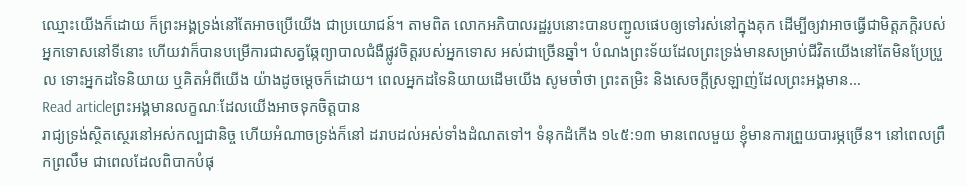ឈ្មោះយើងក៏ដោយ ក៏ព្រះអង្គទ្រង់នៅតែអាចប្រើយើង ជាប្រយោជន៍។ តាមពិត លោកអភិបាលរដ្ឋរូបនោះបានបញ្ជូលផេបឲ្យទៅរស់នៅក្នុងគុក ដើម្បីឲ្យវាអាចធ្វើជាមិត្តភក្តិរបស់អ្នកទោសនៅទីនោះ ហើយវាក៏បានបម្រើការជាសត្វឆ្កែព្យាបាលជំងឺផ្លូវចិត្តរបស់អ្នកទោស អស់ជាច្រើនឆ្នាំ។ បំណងព្រះទ័យដែលព្រះទ្រង់មានសម្រាប់ជីវិតយើងនៅតែមិនប្រែប្រួល ទោះអ្នកដទៃនិយាយ ឬគិតអំពីយើង យ៉ាងដូចម្តេចក៏ដោយ។ ពេលអ្នកដទៃនិយាយដើមយើង សូមចាំថា ព្រះតម្រិះ និងសេចក្តីស្រឡាញ់ដែលព្រះអង្គមាន…
Read articleព្រះអង្គមានលក្ខណៈដែលយើងអាចទុកចិត្តបាន
រាជ្យទ្រង់ស្ថិតស្ថេរនៅអស់កល្បជានិច្ច ហើយអំណាចទ្រង់ក៏នៅ ដរាបដល់អស់ទាំងដំណតទៅ។ ទំនុកដំកើង ១៤៥:១៣ មានពេលមួយ ខ្ញុំមានការព្រួយបារម្ភច្រើន។ នៅពេលព្រឹកព្រលឹម ជាពេលដែលពិបាកបំផុ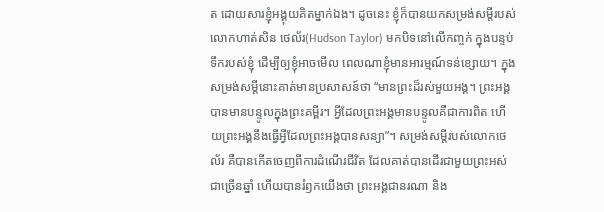ត ដោយសារខ្ញុំអង្គុយគិតម្នាក់ឯង។ ដូចនេះ ខ្ញុំក៏បានយកសម្រង់សម្តីរបស់លោកហាត់សិន ថេល័រ(Hudson Taylor) មកបិទនៅលើកញ្ចក់ ក្នុងបន្ទប់ទឹករបស់ខ្ញុំ ដើម្បីឲ្យខ្ញុំអាចមើល ពេលណាខ្ញុំមានអារម្មណ៍ទន់ខ្សោយ។ ក្នុងសម្រង់សម្តីនោះគាត់មានប្រសាសន៍ថា “មានព្រះដ៏រស់មួយអង្គ។ ព្រះអង្គបានមានបន្ទូលក្នុងព្រះគម្ពីរ។ អ្វីដែលព្រះអង្គមានបន្ទូលគឺជាការពិត ហើយព្រះអង្គនឹងធ្វើអ្វីដែលព្រះអង្គបានសន្យា”។ សម្រង់សម្តីរបស់លោកថេល័រ គឺបានកើតចេញពីការដំណើរជីវិត ដែលគាត់បានដើរជាមួយព្រះអស់ជាច្រើនឆ្នាំ ហើយបានរំឭកយើងថា ព្រះអង្គជានរណា និង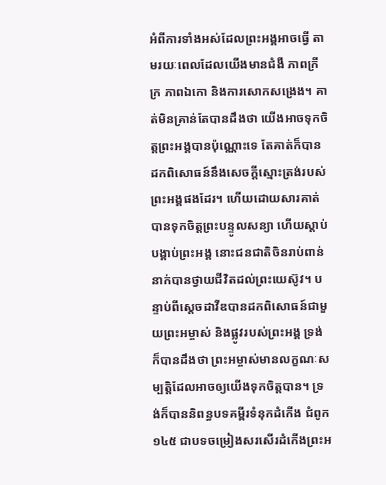អំពីការទាំងអស់ដែលព្រះអង្គអាចធ្វើ តាមរយៈពេលដែលយើងមានជំងឺ ភាពក្រីក្រ ភាពឯកោ និងការសោកសង្រេង។ គាត់មិនគ្រាន់តែបានដឹងថា យើងអាចទុកចិត្តព្រះអង្គបានប៉ុណ្ណោះទេ តែគាត់ក៏បានដកពិសោធន៍នឹងសេចក្តីស្មោះត្រង់របស់ព្រះអង្គផងដែរ។ ហើយដោយសារគាត់បានទុកចិត្តព្រះបន្ទូលសន្យា ហើយស្តាប់បង្គាប់ព្រះអង្គ នោះជនជាតិចិនរាប់ពាន់នាក់បានថ្វាយជីវិតដល់ព្រះយេស៊ូវ។ បន្ទាប់ពីស្តេចដាវីឌបានដកពិសោធន៍ជាមួយព្រះអម្ចាស់ និងផ្លូវរបស់ព្រះអង្គ ទ្រង់ក៏បានដឹងថា ព្រះអម្ចាស់មានលក្ខណៈសម្បត្តិដែលអាចឲ្យយើងទុកចិត្តបាន។ ទ្រង់ក៏បាននិពន្ធបទគម្ពីរទំនុកដំកើង ជំពូក ១៤៥ ជាបទចម្រៀងសរសើរដំកើងព្រះអ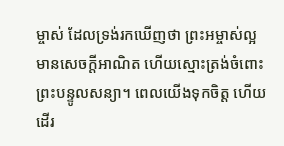ម្ចាស់ ដែលទ្រង់រកឃើញថា ព្រះអម្ចាស់ល្អ មានសេចក្តីអាណិត ហើយស្មោះត្រង់ចំពោះព្រះបន្ទូលសន្យា។ ពេលយើងទុកចិត្ត ហើយដើរ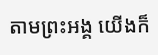តាមព្រះអង្គ យើងក៏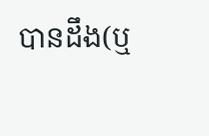បានដឹង(ឬ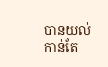បានយល់កាន់តែ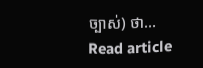ច្បាស់) ថា…
Read article